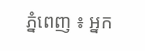ភ្នំពេញ ៖ អ្នក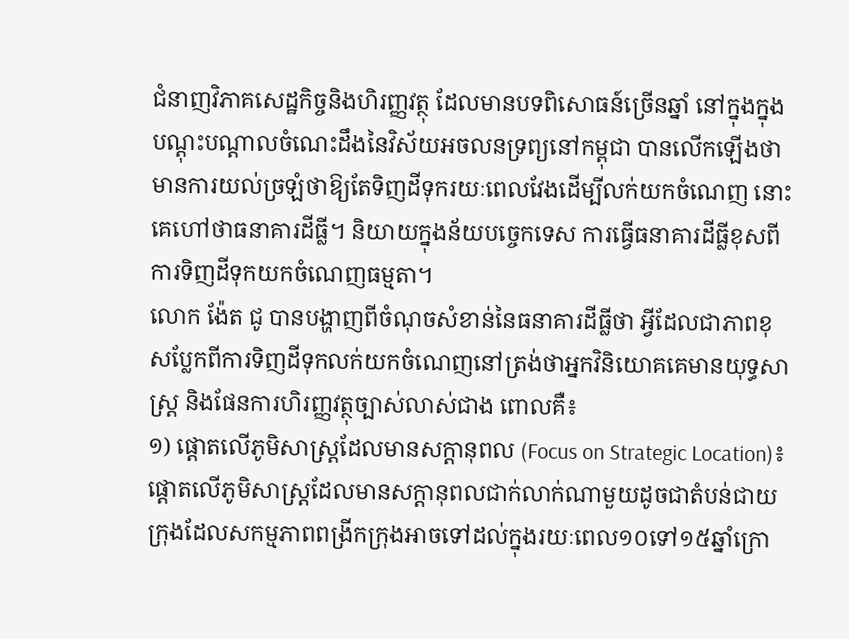ជំនាញវិភាគសេដ្ឋកិច្ចនិងហិរញ្ញវត្ថុ ដែលមានបទពិសោធន៍ច្រើនឆ្នាំ នៅក្នុងក្នុងបណ្តុះបណ្តាលចំណេះដឹងនៃវិស័យអចលនទ្រព្យនៅកម្ពុជា បានលើកឡើងថា មានការយល់ច្រឡំថាឱ្យតែទិញដីទុករយៈពេលវែងដើម្បីលក់យកចំណេញ នោះគេហៅថាធនាគារដីធ្លី។ និយាយក្នុងន័យបច្ចេកទេស ការធ្វើធនាគារដីធ្លីខុសពីការទិញដីទុកយកចំណេញធម្មតា។
លោក ង៉ែត ជូ បានបង្ហាញពីចំណុចសំខាន់នៃធនាគារដីធ្លីថា អ្វីដែលជាភាពខុសប្លែកពីការទិញដីទុកលក់យកចំណេញនៅត្រង់ថាអ្នកវិនិយោគគេមានយុទ្ធសាស្ត្រ និងផែនការហិរញ្ញវត្ថុច្បាស់លាស់ជាង ពោលគឺ៖
១) ផ្តោតលើភូមិសាស្រ្តដែលមានសក្តានុពល (Focus on Strategic Location)៖ ផ្តោតលើភូមិសាស្រ្តដែលមានសក្តានុពលជាក់លាក់ណាមួយដូចជាតំបន់ជាយក្រុងដែលសកម្មភាពពង្រីកក្រុងអាចទៅដល់ក្នុងរយៈពេល១០ទៅ១៥ឆ្នាំក្រោ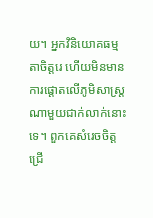យ។ អ្នកវិនិយោគធម្មតាចិត្តរេ ហើយមិនមានការផ្តោតលើភូមិសាស្ត្រណាមួយជាក់លាក់នោះទេ។ ពួកគេសំរេចចិត្តជ្រើ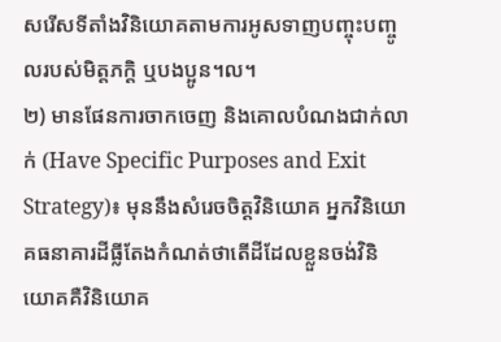សរើសទីតាំងវិនិយោគតាមការអូសទាញបញ្ចុះបញ្ចូលរបស់មិត្តភក្តិ ឬបងប្អូន។ល។
២) មានផែនការចាកចេញ និងគោលបំណងជាក់លាក់ (Have Specific Purposes and Exit Strategy)៖ មុននឹងសំរេចចិត្តវិនិយោគ អ្នកវិនិយោគធនាគារដីធ្លីតែងកំណត់ថាតើដីដែលខ្លួនចង់វិនិយោគគឺវិនិយោគ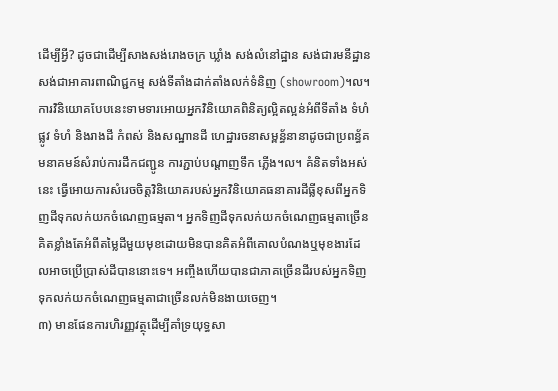ដើម្បីអ្វី? ដូចជាដើម្បីសាងសង់រោងចក្រ ឃ្លាំង សង់លំនៅដ្ឋាន សង់ជារមនីដ្ឋាន សង់ជាអាគារពាណិជ្ជកម្ម សង់ទីតាំងដាក់តាំងលក់ទំនិញ (showroom)។ល។
ការវិនិយោគបែបនេះទាមទារអោយអ្នកវិនិយោគពិនិត្យល្អិតល្អន់អំពីទីតាំង ទំហំផ្លូវ ទំហំ និងរាងដី កំពស់ និងសណ្ឋានដី ហេដ្ឋារចនាសម្ពន្ធ័នានាដូចជាប្រពន្ធ័គមនាគមន៍សំរាប់ការដឹកជញ្ជូន ការភ្ជាប់បណ្តាញទឹក ភ្លើង។ល។ គំនិតទាំងអស់នេះ ធ្វើអោយការសំរេចចិត្តវិនិយោគរបស់អ្នកវិនិយោគធនាគារដីធ្លីខុសពីអ្នកទិញដីទុកលក់យកចំណេញធម្មតា។ អ្នកទិញដីទុកលក់យកចំណេញធម្មតាច្រើនគិតខ្លាំងតែអំពីតម្លៃដីមួយមុខដោយមិនបានគិតអំពីគោលបំណងឬមុខងារដែលអាចប្រើប្រាស់ដីបាននោះទេ។ អញ្ចឹងហើយបានជាភាគច្រើនដីរបស់អ្នកទិញទុកលក់យកចំណេញធម្មតាជាច្រើនលក់មិនងាយចេញ។
៣) មានផែនការហិរញ្ញវត្ថុដើម្បីគាំទ្រយុទ្ធសា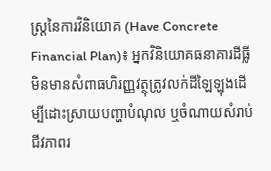ស្ត្រនៃការវិនិយោគ (Have Concrete Financial Plan)៖ អ្នកវិនិយោគធនាគារដីធ្លីមិនមានសំពាធហិរញ្ញវត្ថុត្រូវលក់ដីឡៃឡុងដើម្បីដោះស្រាយបញ្ហាបំណុល ឬចំណាយសំរាប់ជីវភាពរ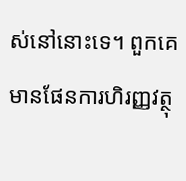ស់នៅនោះទេ។ ពួកគេមានផែនការហិរញ្ញវត្ថុ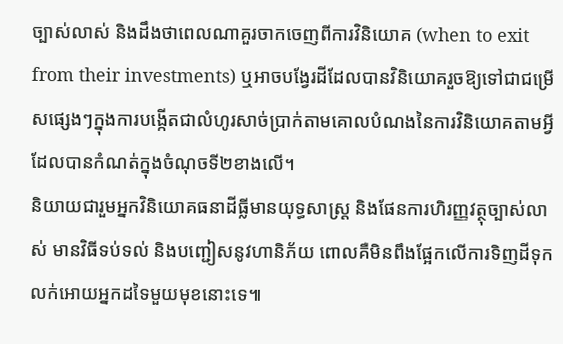ច្បាស់លាស់ និងដឹងថាពេលណាគួរចាកចេញពីការវិនិយោគ (when to exit from their investments) ឬអាចបង្វែរដីដែលបានវិនិយោគរួចឱ្យទៅជាជម្រើសផ្សេងៗក្នុងការបង្កើតជាលំហូរសាច់ប្រាក់តាមគោលបំណងនៃការវិនិយោគតាមអ្វីដែលបានកំណត់ក្នុងចំណុចទី២ខាងលើ។
និយាយជារួមអ្នកវិនិយោគធនាដីធ្លីមានយុទ្ធសាស្រ្ត និងផែនការហិរញ្ញវត្ថុច្បាស់លាស់ មានវិធីទប់ទល់ និងបញ្ជៀសនូវហានិភ័យ ពោលគឺមិនពឹងផ្អែកលើការទិញដីទុកលក់អោយអ្នកដទៃមួយមុខនោះទេ៕